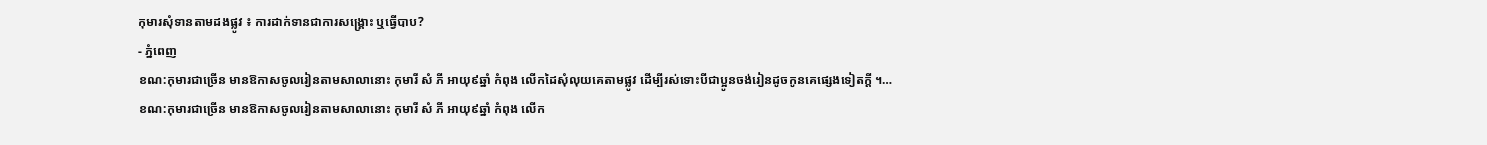កុមារសុំទានតាមដងផ្លូវ ៖ ការដាក់ទានជាការសង្គ្រោះ ឬធ្វើបាប?
- ភ្នំពេញ
ខណ:កុមារជាច្រើន មានឱកាសចូលរៀនតាមសាលានោះ កុមារី សំ ភី អាយុ៩ឆ្នាំ កំពុង លើកដៃសុំលុយគេតាមផ្លូវ ដើម្បីរស់ទោះបីជាប្អូនចង់រៀនដូចកូនគេផ្សេងទៀតក្តី ។…
ខណ:កុមារជាច្រើន មានឱកាសចូលរៀនតាមសាលានោះ កុមារី សំ ភី អាយុ៩ឆ្នាំ កំពុង លើក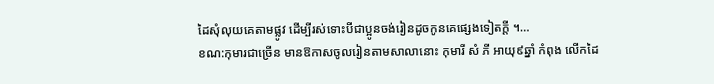ដៃសុំលុយគេតាមផ្លូវ ដើម្បីរស់ទោះបីជាប្អូនចង់រៀនដូចកូនគេផ្សេងទៀតក្តី ។…
ខណ:កុមារជាច្រើន មានឱកាសចូលរៀនតាមសាលានោះ កុមារី សំ ភី អាយុ៩ឆ្នាំ កំពុង លើកដៃ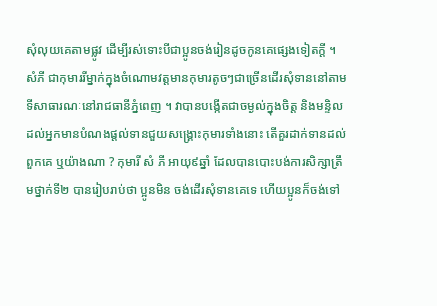សុំលុយគេតាមផ្លូវ ដើម្បីរស់ទោះបីជាប្អូនចង់រៀនដូចកូនគេផ្សេងទៀតក្តី ។
សំភី ជាកុមាររីម្នាក់ក្នុងចំណោមវត្តមានកុមារតូចៗជាច្រើនដើរសុំទាននៅតាមទីសាធារណៈនៅរាជធានីភ្នំពេញ ។ វាបានបង្កើតជាចម្ងល់ក្នុងចិត្ត និងមន្ទិលដល់អ្នកមានបំណងផ្តល់ទានជួយសង្គ្រោះកុមារទាំងនោះ តើគួរដាក់ទានដល់ពួកគេ ឬយ៉ាងណា ? កុមារី សំ ភី អាយុ៩ឆ្នាំ ដែលបានបោះបង់ការសិក្សាត្រឹមថ្នាក់ទី២ បានរៀបរាប់ថា ប្អូនមិន ចង់ដើរសុំទានគេទេ ហើយប្អូនក៏ចង់ទៅ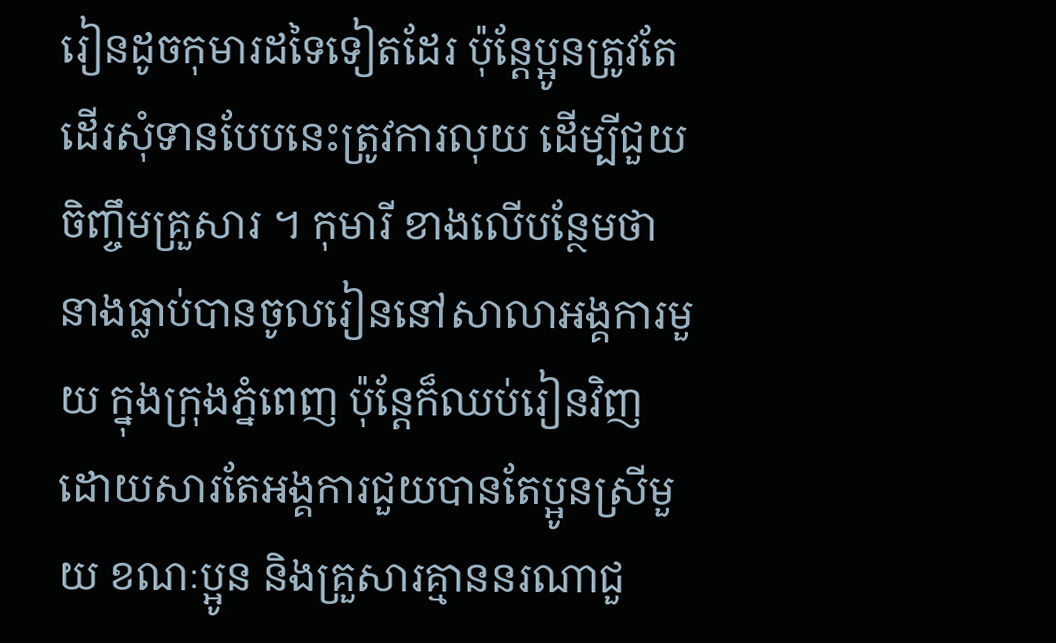រៀនដូចកុមារដទៃទៀតដែរ ប៉ុន្តែប្អូនត្រូវតែដើរសុំទានបែបនេះត្រូវការលុយ ដើម្បីជួយចិញ្ចឹមគ្រួសារ ។ កុមារី ខាងលើបន្ថែមថា នាងធ្លាប់បានចូលរៀននៅសាលាអង្គការមួយ ក្នុងក្រុងភ្នំពេញ ប៉ុន្តែក៏ឈប់រៀនវិញដោយសារតែអង្គការជួយបានតែប្អូនស្រីមួយ ខណៈប្អូន និងគ្រួសារគ្មាននរណាជួ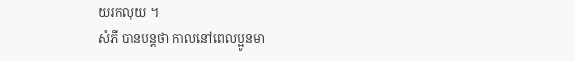យរកលុយ ។
សំភី បានបន្តថា កាលនៅពេលប្អូនមា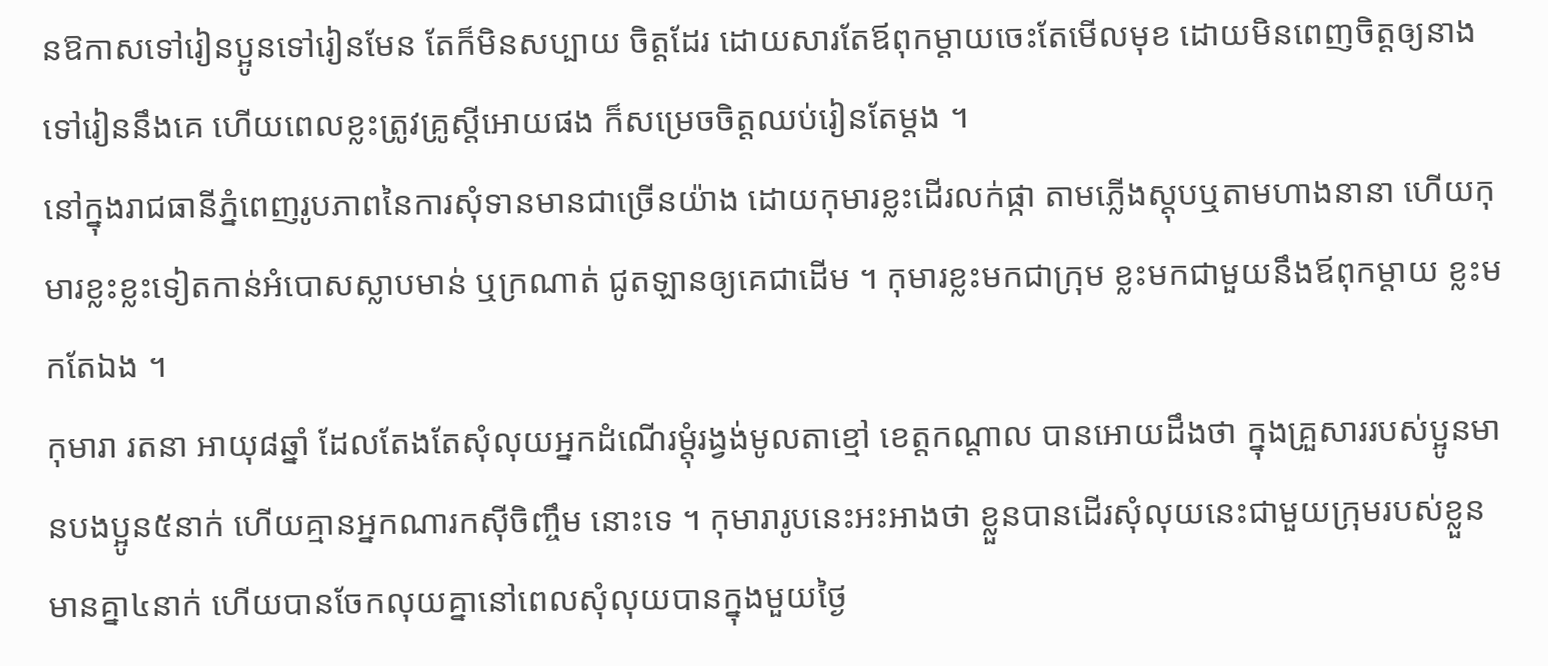នឱកាសទៅរៀនប្អូនទៅរៀនមែន តែក៏មិនសប្បាយ ចិត្តដែរ ដោយសារតែឪពុកម្តាយចេះតែមើលមុខ ដោយមិនពេញចិត្តឲ្យនាងទៅរៀននឹងគេ ហើយពេលខ្លះត្រូវគ្រូស្តីអោយផង ក៏សម្រេចចិត្តឈប់រៀនតែម្តង ។
នៅក្នុងរាជធានីភ្នំពេញរូបភាពនៃការសុំទានមានជាច្រើនយ៉ាង ដោយកុមារខ្លះដើរលក់ផ្កា តាមភ្លើងស្តុបឬតាមហាងនានា ហើយកុមារខ្លះខ្លះទៀតកាន់អំបោសស្លាបមាន់ ឬក្រណាត់ ជូតឡានឲ្យគេជាដើម ។ កុមារខ្លះមកជាក្រុម ខ្លះមកជាមួយនឹងឪពុកម្តាយ ខ្លះមកតែឯង ។
កុមារា រតនា អាយុ៨ឆ្នាំ ដែលតែងតែសុំលុយអ្នកដំណើរម្តុំរង្វង់មូលតាខ្មៅ ខេត្តកណ្តាល បានអោយដឹងថា ក្នុងគ្រួសាររបស់ប្អូនមានបងប្អូន៥នាក់ ហើយគ្មានអ្នកណារកស៊ីចិញ្ចឹម នោះទេ ។ កុមារារូបនេះអះអាងថា ខ្លួនបានដើរសុំលុយនេះជាមួយក្រុមរបស់ខ្លួនមានគ្នា៤នាក់ ហើយបានចែកលុយគ្នានៅពេលសុំលុយបានក្នុងមួយថ្ងៃ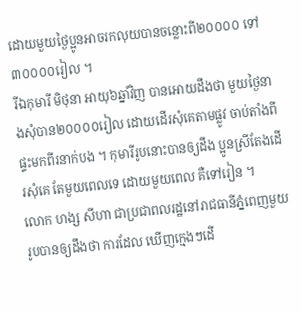ដោយមួយថ្ងៃប្អូនអាចរកលុយបានចន្លោះពី២០០០០ ទៅ៣០០០០រៀល ។
រីឯកុមារី មិថុនា អាយុ៦ឆ្នាំវិញ បានអោយដឹងថា មួយថ្ងៃនាងសុំបាន២០០០០រៀល ដោយដើរសុំគេតាមផ្លូវ ចាប់តាំងពីផ្ទះមកពីរនាក់បង ។ កុមារីរូបនោះបានឲ្យដឹង ប្អូនស្រីតែងដើរសុំគេ តែមួយពេលទេ ដោយមួយពេល គឺទៅរៀន ។
លោក ហង្ស សីហា ជាប្រជាពលរដ្ឋនៅរាជធានីភ្នំពេញមួយរូបបានឲ្យដឹងថា ការដែល ឃើញក្មេងៗដើ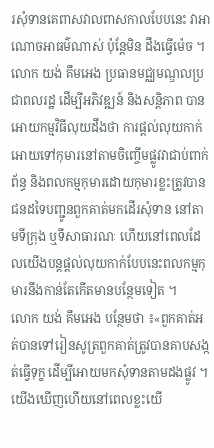រសុំទានគេពាសវាលពាសកាលបែបនេះ វាអាណោចអាធម៌ណាស់ ប៉ុន្តែមិន ដឹងធ្វើម៉េច ។
លោក យង់ គឹមអេង ប្រធានមជ្ឈមណ្ឌលប្រជាពលរដ្ឋ ដើម្បីអភិវឌ្ឍន៍ និងសន្តិភាព បាន អោយកម្មវិធីលុយដឹងថា ការផ្តល់លុយកាក់អោយទៅកុមារនៅតាមចិញ្ចើមផ្លូវវាជាប់ពាក់ព័ន្ធ និងពលកម្មកុមារដោយកុមារខ្លះត្រូវបានជនដទៃបញ្ជូនពួកគាត់មកដើរសុំទាន នៅតាមទីក្រុង ឬទីសាធារណៈ ហើយនៅពេលដែលយើងបន្តផ្តល់លុយកាក់បែបនេះពលកម្មកុមារនឹងកាន់តែកើតមានបន្ថែមទៀត ។
លោក យង់ គឹមអេង បន្ថែមថា ៖«ពួកគាត់អត់បានទៅរៀនសូត្រពួកគាត់ត្រូវបានគាបសង្កត់ធ្វើទុក្ខ ដើម្បីអោយមកសុំទានតាមដងផ្លូវ ។ យើងឃើញហើយនៅពេលខ្លះយើ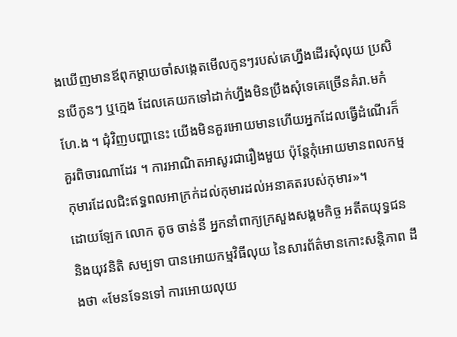ងឃើញមានឪពុកម្តាយចាំសង្កេតមើលកូនៗរបស់គេហ្នឹងដើរសុំលុយ ប្រសិនបើកូនៗ ឬក្មេង ដែលគេយកទៅដាក់ហ្នឹងមិនប្រឹងសុំទេគេច្រើនគំរា.មកំហែ.ង ។ ជុំវិញបញ្ហានេះ យើងមិនគួរអោយមានហើយអ្នកដែលធ្វើដំណើរក៏គួរពិចារណាដែរ ។ ការអាណិតអាសូរជារឿងមួយ ប៉ុន្តែកុំអោយមានពលកម្មកុមារដែលជិះឥទ្ធពលអាក្រក់ដល់កុមារដល់អនាគតរបស់កុមារ»។
ដោយឡែក លោក តូច ចាន់នី អ្នកនាំពាក្យក្រសួងសង្គមកិច្ច អតីតយុទ្ធជន និងយុវនិតិ សម្បទា បានអោយកម្មវិធីលុយ នៃសារព័ត៌មានកោះសន្តិភាព ដឹងថា «មែនទែនទៅ ការអោយលុយ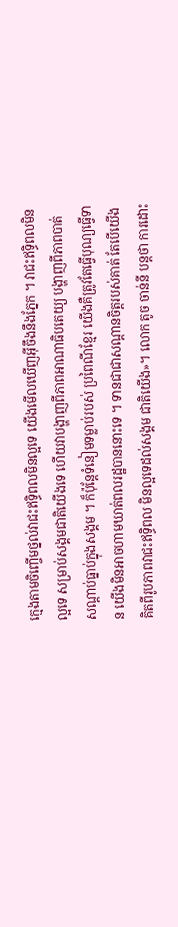ក្មេងតាមចិញ្ចើមថ្នល់វាជះឥទ្ធិពលមិនល្អទេ យើងមើលឃើញអ៊ីចឹងនឹងភ្នែក ។ វាជះឥទ្ធិពលមិនល្អទេ សម្រាប់សង្គមជាតិយើងទេ ហើយវាបង្ហាញពីភាពអាណាធិបតេយ្យ បង្ហាញពីភាពបាត់សណ្តាប់ធ្នាប់ក្នុងសង្គម ។ ក៏ប៉ុន្តែទំនៀមទម្លាប់របស់ ប្រពៃណីខ្មែរ យើងគឺត្រូវតែធ្វើបុណ្យធ្វើទាន យើងមិនអាចហាមឃាត់ពលរដ្ឋបាននោះទេ ។ ទានជាជាសណ្តានចិត្តរបស់គាត់ តែបើយើងគិតពីរូបភាពវាជះឥទ្ធិពល មិនល្អទេដល់សង្គម ជាតិយើង»។ លោក តូច ចាន់នី បន្តថា ការដោះ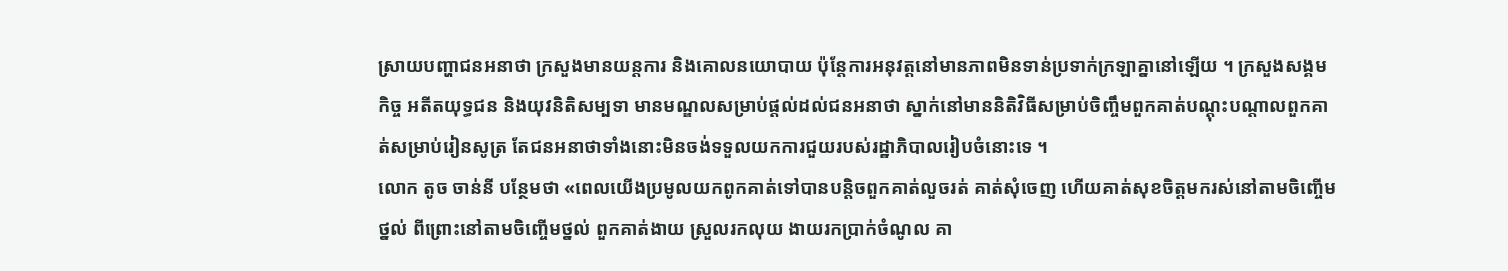ស្រាយបញ្ហាជនអនាថា ក្រសួងមានយន្តការ និងគោលនយោបាយ ប៉ុន្តែការអនុវត្តនៅមានភាពមិនទាន់ប្រទាក់ក្រឡាគ្នានៅឡើយ ។ ក្រសួងសង្គមកិច្ច អតីតយុទ្ធជន និងយុវនិតិសម្បទា មានមណ្ឌលសម្រាប់ផ្តល់ដល់ជនអនាថា ស្នាក់នៅមាននិតិវិធីសម្រាប់ចិញ្ចឹមពួកគាត់បណ្តុះបណ្តាលពួកគាត់សម្រាប់រៀនសូត្រ តែជនអនាថាទាំងនោះមិនចង់ទទួលយកការជួយរបស់រដ្ឋាភិបាលរៀបចំនោះទេ ។
លោក តូច ចាន់នី បន្ថែមថា «ពេលយើងប្រមូលយកពូកគាត់ទៅបានបន្តិចពួកគាត់លួចរត់ គាត់សុំចេញ ហើយគាត់សុខចិត្តមករស់នៅតាមចិញ្ចើមថ្នល់ ពីព្រោះនៅតាមចិញ្ចើមថ្នល់ ពួកគាត់ងាយ ស្រួលរកលុយ ងាយរកប្រាក់ចំណូល គា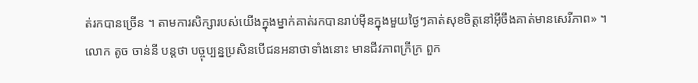ត់រកបានច្រើន ។ តាមការសិក្សារបស់យើងក្នុងម្នាក់គាត់រកបានរាប់ម៉ីនក្នុងមួយថ្ងៃៗគាត់សុខចិត្តនៅអ៊ីចឹងគាត់មានសេរីភាព» ។
លោក តូច ចាន់នី បន្តថា បច្ចុប្បន្នប្រសិនបើជនអនាថាទាំងនោះ មានជីវភាពក្រីក្រ ពួក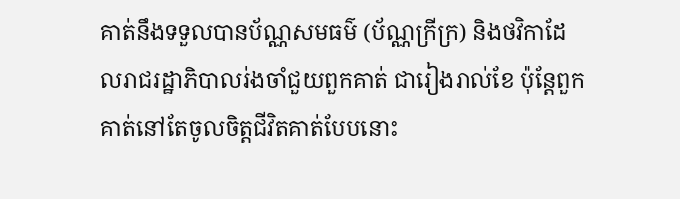គាត់នឹងទទួលបានប័ណ្ណសមធម៌ (ប័ណ្ណក្រីក្រ) និងថវិកាដែលរាជរដ្ឋាភិបាលរ់ងចាំជួយពួកគាត់ ជារៀងរាល់ខែ ប៉ុន្តែពួកគាត់នៅតែចូលចិត្តជីវិតគាត់បែបនោះ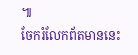៕
ចែករំលែកព័តមាននេះ